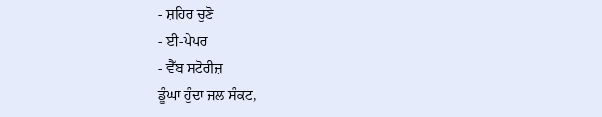- ਸ਼ਹਿਰ ਚੁਣੋ
- ਈ-ਪੇਪਰ
- ਵੈੱਬ ਸਟੋਰੀਜ਼
ਡੂੰਘਾ ਹੁੰਦਾ ਜਲ ਸੰਕਟ,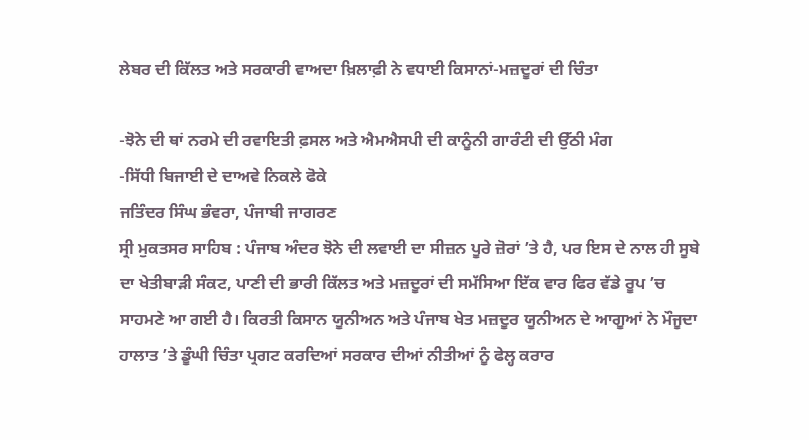ਲੇਬਰ ਦੀ ਕਿੱਲਤ ਅਤੇ ਸਰਕਾਰੀ ਵਾਅਦਾ ਖ਼ਿਲਾਫ਼ੀ ਨੇ ਵਧਾਈ ਕਿਸਾਨਾਂ-ਮਜ਼ਦੂਰਾਂ ਦੀ ਚਿੰਤਾ

-ਝੋਨੇ ਦੀ ਥਾਂ ਨਰਮੇ ਦੀ ਰਵਾਇਤੀ ਫ਼ਸਲ ਅਤੇ ਐਮਐਸਪੀ ਦੀ ਕਾਨੂੰਨੀ ਗਾਰੰਟੀ ਦੀ ਉੱਠੀ ਮੰਗ
-ਸਿੱਧੀ ਬਿਜਾਈ ਦੇ ਦਾਅਵੇ ਨਿਕਲੇ ਫੋਕੇ
ਜਤਿੰਦਰ ਸਿੰਘ ਭੰਵਰਾ, ਪੰਜਾਬੀ ਜਾਗਰਣ
ਸ੍ਰੀ ਮੁਕਤਸਰ ਸਾਹਿਬ : ਪੰਜਾਬ ਅੰਦਰ ਝੋਨੇ ਦੀ ਲਵਾਈ ਦਾ ਸੀਜ਼ਨ ਪੂਰੇ ਜ਼ੋਰਾਂ ’ਤੇ ਹੈ, ਪਰ ਇਸ ਦੇ ਨਾਲ ਹੀ ਸੂਬੇ ਦਾ ਖੇਤੀਬਾੜੀ ਸੰਕਟ, ਪਾਣੀ ਦੀ ਭਾਰੀ ਕਿੱਲਤ ਅਤੇ ਮਜ਼ਦੂਰਾਂ ਦੀ ਸਮੱਸਿਆ ਇੱਕ ਵਾਰ ਫਿਰ ਵੱਡੇ ਰੂਪ ’ਚ ਸਾਹਮਣੇ ਆ ਗਈ ਹੈ। ਕਿਰਤੀ ਕਿਸਾਨ ਯੂਨੀਅਨ ਅਤੇ ਪੰਜਾਬ ਖੇਤ ਮਜ਼ਦੂਰ ਯੂਨੀਅਨ ਦੇ ਆਗੂਆਂ ਨੇ ਮੌਜੂਦਾ ਹਾਲਾਤ ’ਤੇ ਡੂੰਘੀ ਚਿੰਤਾ ਪ੍ਰਗਟ ਕਰਦਿਆਂ ਸਰਕਾਰ ਦੀਆਂ ਨੀਤੀਆਂ ਨੂੰ ਫੇਲ੍ਹ ਕਰਾਰ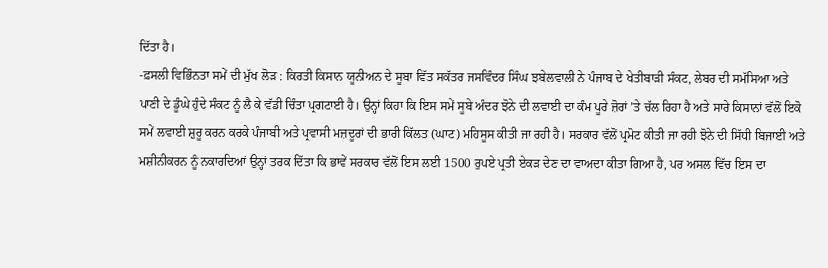ਦਿੱਤਾ ਹੈ।
-ਫ਼ਸਲੀ ਵਿਭਿੰਨਤਾ ਸਮੇਂ ਦੀ ਮੁੱਖ ਲੋੜ : ਕਿਰਤੀ ਕਿਸਾਨ ਯੂਨੀਅਨ ਦੇ ਸੂਬਾ ਵਿੱਤ ਸਕੱਤਰ ਜਸਵਿੰਦਰ ਸਿੰਘ ਝਬੇਲਵਾਲੀ ਨੇ ਪੰਜਾਬ ਦੇ ਖੇਤੀਬਾੜੀ ਸੰਕਟ, ਲੇਬਰ ਦੀ ਸਮੱਸਿਆ ਅਤੇ ਪਾਣੀ ਦੇ ਡੂੰਘੇ ਹੁੰਦੇ ਸੰਕਟ ਨੂੰ ਲੈ ਕੇ ਵੱਡੀ ਚਿੰਤਾ ਪ੍ਰਗਟਾਈ ਹੈ। ਉਨ੍ਹਾਂ ਕਿਹਾ ਕਿ ਇਸ ਸਮੇਂ ਸੂਬੇ ਅੰਦਰ ਝੋਨੇ ਦੀ ਲਵਾਈ ਦਾ ਕੰਮ ਪੂਰੇ ਜ਼ੋਰਾਂ ’ਤੇ ਚੱਲ ਰਿਹਾ ਹੈ ਅਤੇ ਸਾਰੇ ਕਿਸਾਨਾਂ ਵੱਲੋਂ ਇਕੋ ਸਮੇਂ ਲਵਾਈ ਸ਼ੁਰੂ ਕਰਨ ਕਰਕੇ ਪੰਜਾਬੀ ਅਤੇ ਪ੍ਰਵਾਸੀ ਮਜ਼ਦੂਰਾਂ ਦੀ ਭਾਰੀ ਕਿੱਲਤ (ਘਾਟ) ਮਹਿਸੂਸ ਕੀਤੀ ਜਾ ਰਹੀ ਹੈ। ਸਰਕਾਰ ਵੱਲੋਂ ਪ੍ਰਮੋਟ ਕੀਤੀ ਜਾ ਰਹੀ ਝੋਨੇ ਦੀ ਸਿੱਧੀ ਬਿਜਾਈ ਅਤੇ ਮਸ਼ੀਨੀਕਰਨ ਨੂੰ ਨਕਾਰਦਿਆਂ ਉਨ੍ਹਾਂ ਤਰਕ ਦਿੱਤਾ ਕਿ ਭਾਵੇਂ ਸਰਕਾਰ ਵੱਲੋਂ ਇਸ ਲਈ 1500 ਰੁਪਏ ਪ੍ਰਤੀ ਏਕੜ ਦੇਣ ਦਾ ਵਾਅਦਾ ਕੀਤਾ ਗਿਆ ਹੈ, ਪਰ ਅਸਲ ਵਿੱਚ ਇਸ ਦਾ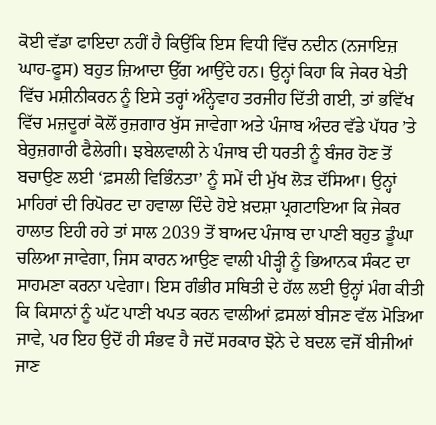ਕੋਈ ਵੱਡਾ ਫਾਇਦਾ ਨਹੀਂ ਹੈ ਕਿਉਂਕਿ ਇਸ ਵਿਧੀ ਵਿੱਚ ਨਦੀਨ (ਨਜਾਇਜ਼ ਘਾਹ-ਫੂਸ) ਬਹੁਤ ਜ਼ਿਆਦਾ ਉੱਗ ਆਉਂਦੇ ਹਨ। ਉਨ੍ਹਾਂ ਕਿਹਾ ਕਿ ਜੇਕਰ ਖੇਤੀ ਵਿੱਚ ਮਸ਼ੀਨੀਕਰਨ ਨੂੰ ਇਸੇ ਤਰ੍ਹਾਂ ਅੰਨ੍ਹੇਵਾਹ ਤਰਜੀਹ ਦਿੱਤੀ ਗਈ, ਤਾਂ ਭਵਿੱਖ ਵਿੱਚ ਮਜ਼ਦੂਰਾਂ ਕੋਲੋਂ ਰੁਜ਼ਗਾਰ ਖੁੱਸ ਜਾਵੇਗਾ ਅਤੇ ਪੰਜਾਬ ਅੰਦਰ ਵੱਡੇ ਪੱਧਰ ’ਤੇ ਬੇਰੁਜ਼ਗਾਰੀ ਫੈਲੇਗੀ। ਝਬੇਲਵਾਲੀ ਨੇ ਪੰਜਾਬ ਦੀ ਧਰਤੀ ਨੂੰ ਬੰਜਰ ਹੋਣ ਤੋਂ ਬਚਾਉਣ ਲਈ ‘ਫ਼ਸਲੀ ਵਿਭਿੰਨਤਾ’ ਨੂੰ ਸਮੇਂ ਦੀ ਮੁੱਖ ਲੋੜ ਦੱਸਿਆ। ਉਨ੍ਹਾਂ ਮਾਹਿਰਾਂ ਦੀ ਰਿਪੋਰਟ ਦਾ ਹਵਾਲਾ ਦਿੰਦੇ ਹੋਏ ਖ਼ਦਸ਼ਾ ਪ੍ਰਗਟਾਇਆ ਕਿ ਜੇਕਰ ਹਾਲਾਤ ਇਹੀ ਰਹੇ ਤਾਂ ਸਾਲ 2039 ਤੋਂ ਬਾਅਦ ਪੰਜਾਬ ਦਾ ਪਾਣੀ ਬਹੁਤ ਡੂੰਘਾ ਚਲਿਆ ਜਾਵੇਗਾ, ਜਿਸ ਕਾਰਨ ਆਉਣ ਵਾਲੀ ਪੀੜ੍ਹੀ ਨੂੰ ਭਿਆਨਕ ਸੰਕਟ ਦਾ ਸਾਹਮਣਾ ਕਰਨਾ ਪਵੇਗਾ। ਇਸ ਗੰਭੀਰ ਸਥਿਤੀ ਦੇ ਹੱਲ ਲਈ ਉਨ੍ਹਾਂ ਮੰਗ ਕੀਤੀ ਕਿ ਕਿਸਾਨਾਂ ਨੂੰ ਘੱਟ ਪਾਣੀ ਖਪਤ ਕਰਨ ਵਾਲੀਆਂ ਫ਼ਸਲਾਂ ਬੀਜਣ ਵੱਲ ਮੋੜਿਆ ਜਾਵੇ, ਪਰ ਇਹ ਉਦੋਂ ਹੀ ਸੰਭਵ ਹੈ ਜਦੋਂ ਸਰਕਾਰ ਝੋਨੇ ਦੇ ਬਦਲ ਵਜੋਂ ਬੀਜੀਆਂ ਜਾਣ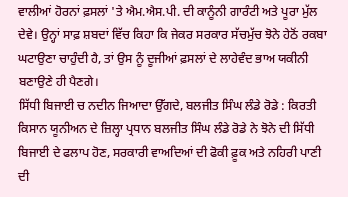ਵਾਲੀਆਂ ਹੋਰਨਾਂ ਫ਼ਸਲਾਂ 'ਤੇ ਐਮ.ਐਸ.ਪੀ. ਦੀ ਕਾਨੂੰਨੀ ਗਾਰੰਟੀ ਅਤੇ ਪੂਰਾ ਮੁੱਲ ਦੇਵੇ। ਉਨ੍ਹਾਂ ਸਾਫ਼ ਸ਼ਬਦਾਂ ਵਿੱਚ ਕਿਹਾ ਕਿ ਜੇਕਰ ਸਰਕਾਰ ਸੱਚਮੁੱਚ ਝੋਨੇ ਹੇਠੋਂ ਰਕਬਾ ਘਟਾਉਣਾ ਚਾਹੁੰਦੀ ਹੈ, ਤਾਂ ਉਸ ਨੂੰ ਦੂਜੀਆਂ ਫ਼ਸਲਾਂ ਦੇ ਲਾਹੇਵੰਦ ਭਾਅ ਯਕੀਨੀ ਬਣਾਉਣੇ ਹੀ ਪੈਣਗੇ।
ਸਿੱਧੀ ਬਿਜਾਈ ਚ ਨਦੀਨ ਜਿਆਦਾ ਉੱਗਦੇ, ਬਲਜੀਤ ਸਿੰਘ ਲੰਡੇ ਰੋਡੇ : ਕਿਰਤੀ ਕਿਸਾਨ ਯੂਨੀਅਨ ਦੇ ਜ਼ਿਲ੍ਹਾ ਪ੍ਰਧਾਨ ਬਲਜੀਤ ਸਿੰਘ ਲੰਡੇ ਰੋਡੇ ਨੇ ਝੋਨੇ ਦੀ ਸਿੱਧੀ ਬਿਜਾਈ ਦੇ ਫਲਾਪ ਹੋਣ, ਸਰਕਾਰੀ ਵਾਅਦਿਆਂ ਦੀ ਫੋਕੀ ਫ਼ੂਕ ਅਤੇ ਨਹਿਰੀ ਪਾਣੀ ਦੀ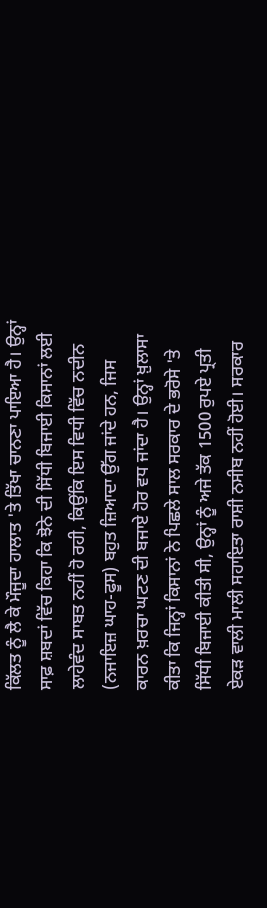ਕਿੱਲਤ ਨੂੰ ਲੈ ਕੇ ਮੌਜੂਦਾ ਹਾਲਾਤ 'ਤੇ ਤਿੱਖਾ ਚਾਨਣਾ ਪਾਇਆ ਹੈ। ਉਨ੍ਹਾਂ ਸਾਫ਼ ਸ਼ਬਦਾਂ ਵਿੱਚ ਕਿਹਾ ਕਿ ਝੋਨੇ ਦੀ ਸਿੱਧੀ ਬਿਜਾਈ ਕਿਸਾਨਾਂ ਲਈ ਲਾਹੇਵੰਦ ਸਾਬਤ ਨਹੀਂ ਹੋ ਰਹੀ, ਕਿਉਂਕਿ ਇਸ ਵਿਧੀ ਵਿੱਚ ਨਦੀਨ (ਨਜਾਇਜ਼ ਘਾਹ-ਫੂਸ) ਬਹੁਤ ਜ਼ਿਆਦਾ ਉੱਗ ਜਾਂਦੇ ਹਨ, ਜਿਸ ਕਾਰਨ ਖ਼ਰਚਾ ਘਟਣ ਦੀ ਬਜਾਏ ਹੋਰ ਵਧ ਜਾਂਦਾ ਹੈ। ਉਨ੍ਹਾਂ ਖ਼ੁਲਾਸਾ ਕੀਤਾ ਕਿ ਜਿਨ੍ਹਾਂ ਕਿਸਾਨਾਂ ਨੇ ਪਿਛਲੇ ਸਾਲ ਸਰਕਾਰ ਦੇ ਭਰੋਸੇ 'ਤੇ ਸਿੱਧੀ ਬਿਜਾਈ ਕੀਤੀ ਸੀ, ਉਨ੍ਹਾਂ ਨੂੰ ਅਜੇ ਤੱਕ 1500 ਰੁਪਏ ਪ੍ਰਤੀ ਏਕੜ ਵਾਲੀ ਮਾਲੀ ਸਹਾਇਤਾ ਰਾਸ਼ੀ ਨਸੀਬ ਨਹੀਂ ਹੋਈ। ਸਰਕਾਰ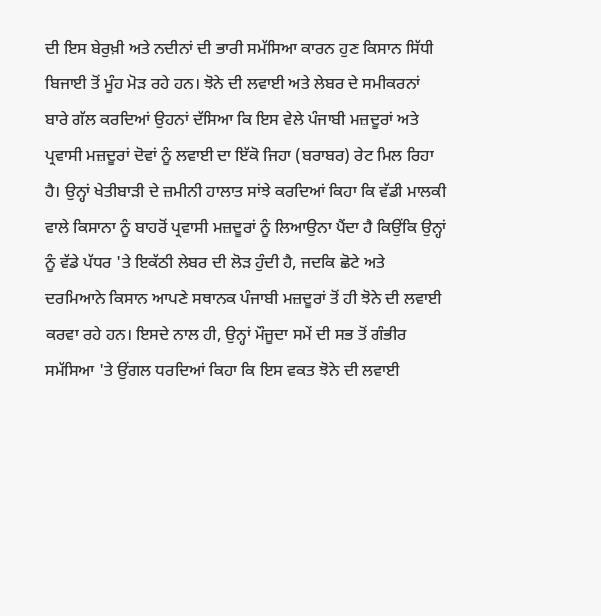ਦੀ ਇਸ ਬੇਰੁਖ਼ੀ ਅਤੇ ਨਦੀਨਾਂ ਦੀ ਭਾਰੀ ਸਮੱਸਿਆ ਕਾਰਨ ਹੁਣ ਕਿਸਾਨ ਸਿੱਧੀ ਬਿਜਾਈ ਤੋਂ ਮੂੰਹ ਮੋੜ ਰਹੇ ਹਨ। ਝੋਨੇ ਦੀ ਲਵਾਈ ਅਤੇ ਲੇਬਰ ਦੇ ਸਮੀਕਰਨਾਂ ਬਾਰੇ ਗੱਲ ਕਰਦਿਆਂ ਉਹਨਾਂ ਦੱਸਿਆ ਕਿ ਇਸ ਵੇਲੇ ਪੰਜਾਬੀ ਮਜ਼ਦੂਰਾਂ ਅਤੇ ਪ੍ਰਵਾਸੀ ਮਜ਼ਦੂਰਾਂ ਦੋਵਾਂ ਨੂੰ ਲਵਾਈ ਦਾ ਇੱਕੋ ਜਿਹਾ (ਬਰਾਬਰ) ਰੇਟ ਮਿਲ ਰਿਹਾ ਹੈ। ਉਨ੍ਹਾਂ ਖੇਤੀਬਾੜੀ ਦੇ ਜ਼ਮੀਨੀ ਹਾਲਾਤ ਸਾਂਝੇ ਕਰਦਿਆਂ ਕਿਹਾ ਕਿ ਵੱਡੀ ਮਾਲਕੀ ਵਾਲੇ ਕਿਸਾਨਾ ਨੂੰ ਬਾਹਰੋਂ ਪ੍ਰਵਾਸੀ ਮਜ਼ਦੂਰਾਂ ਨੂੰ ਲਿਆਉਨਾ ਪੈਂਦਾ ਹੈ ਕਿਉਂਕਿ ਉਨ੍ਹਾਂ ਨੂੰ ਵੱਡੇ ਪੱਧਰ 'ਤੇ ਇਕੱਠੀ ਲੇਬਰ ਦੀ ਲੋੜ ਹੁੰਦੀ ਹੈ, ਜਦਕਿ ਛੋਟੇ ਅਤੇ ਦਰਮਿਆਨੇ ਕਿਸਾਨ ਆਪਣੇ ਸਥਾਨਕ ਪੰਜਾਬੀ ਮਜ਼ਦੂਰਾਂ ਤੋਂ ਹੀ ਝੋਨੇ ਦੀ ਲਵਾਈ ਕਰਵਾ ਰਹੇ ਹਨ। ਇਸਦੇ ਨਾਲ ਹੀ, ਉਨ੍ਹਾਂ ਮੌਜੂਦਾ ਸਮੇਂ ਦੀ ਸਭ ਤੋਂ ਗੰਭੀਰ ਸਮੱਸਿਆ 'ਤੇ ਉਂਗਲ ਧਰਦਿਆਂ ਕਿਹਾ ਕਿ ਇਸ ਵਕਤ ਝੋਨੇ ਦੀ ਲਵਾਈ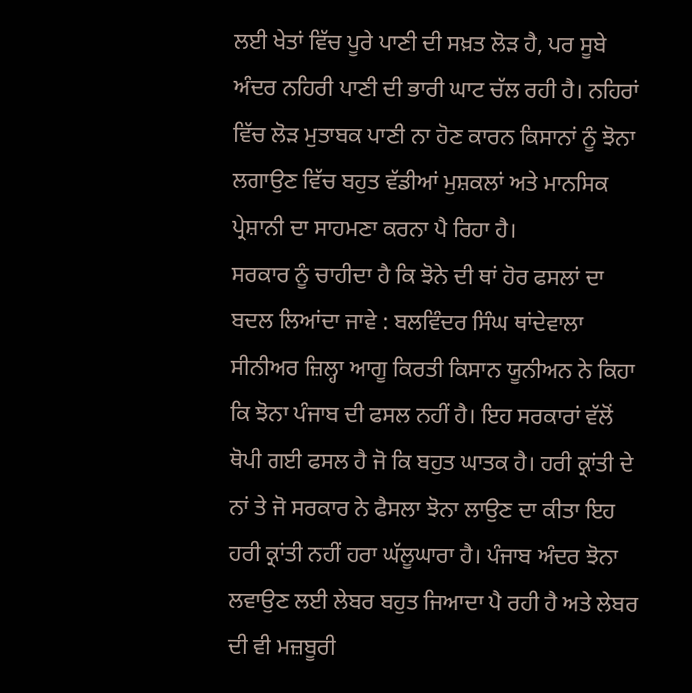ਲਈ ਖੇਤਾਂ ਵਿੱਚ ਪੂਰੇ ਪਾਣੀ ਦੀ ਸਖ਼ਤ ਲੋੜ ਹੈ, ਪਰ ਸੂਬੇ ਅੰਦਰ ਨਹਿਰੀ ਪਾਣੀ ਦੀ ਭਾਰੀ ਘਾਟ ਚੱਲ ਰਹੀ ਹੈ। ਨਹਿਰਾਂ ਵਿੱਚ ਲੋੜ ਮੁਤਾਬਕ ਪਾਣੀ ਨਾ ਹੋਣ ਕਾਰਨ ਕਿਸਾਨਾਂ ਨੂੰ ਝੋਨਾ ਲਗਾਉਣ ਵਿੱਚ ਬਹੁਤ ਵੱਡੀਆਂ ਮੁਸ਼ਕਲਾਂ ਅਤੇ ਮਾਨਸਿਕ ਪ੍ਰੇਸ਼ਾਨੀ ਦਾ ਸਾਹਮਣਾ ਕਰਨਾ ਪੈ ਰਿਹਾ ਹੈ।
ਸਰਕਾਰ ਨੂੰ ਚਾਹੀਦਾ ਹੈ ਕਿ ਝੋਨੇ ਦੀ ਥਾਂ ਹੋਰ ਫਸਲਾਂ ਦਾ ਬਦਲ ਲਿਆਂਦਾ ਜਾਵੇ : ਬਲਵਿੰਦਰ ਸਿੰਘ ਥਾਂਦੇਵਾਲਾ ਸੀਨੀਅਰ ਜ਼ਿਲ੍ਹਾ ਆਗੂ ਕਿਰਤੀ ਕਿਸਾਨ ਯੂਨੀਅਨ ਨੇ ਕਿਹਾ ਕਿ ਝੋਨਾ ਪੰਜਾਬ ਦੀ ਫਸਲ ਨਹੀਂ ਹੈ। ਇਹ ਸਰਕਾਰਾਂ ਵੱਲੋਂ ਥੋਪੀ ਗਈ ਫਸਲ ਹੈ ਜੋ ਕਿ ਬਹੁਤ ਘਾਤਕ ਹੈ। ਹਰੀ ਕ੍ਰਾਂਤੀ ਦੇ ਨਾਂ ਤੇ ਜੋ ਸਰਕਾਰ ਨੇ ਫੈਸਲਾ ਝੋਨਾ ਲਾਉਣ ਦਾ ਕੀਤਾ ਇਹ ਹਰੀ ਕ੍ਰਾਂਤੀ ਨਹੀਂ ਹਰਾ ਘੱਲੂਘਾਰਾ ਹੈ। ਪੰਜਾਬ ਅੰਦਰ ਝੋਨਾ ਲਵਾਉਣ ਲਈ ਲੇਬਰ ਬਹੁਤ ਜਿਆਦਾ ਪੈ ਰਹੀ ਹੈ ਅਤੇ ਲੇਬਰ ਦੀ ਵੀ ਮਜ਼ਬੂਰੀ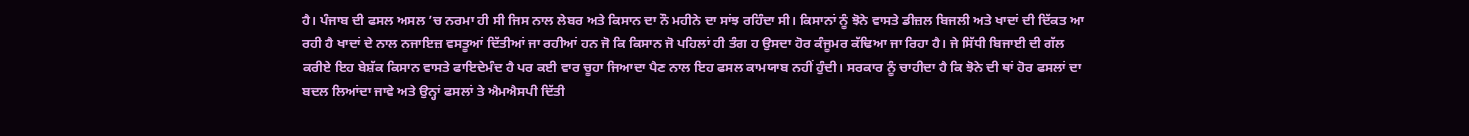ਹੈ। ਪੰਜਾਬ ਦੀ ਫਸਲ ਅਸਲ ’ਚ ਨਰਮਾ ਹੀ ਸੀ ਜਿਸ ਨਾਲ ਲੇਬਰ ਅਤੇ ਕਿਸਾਨ ਦਾ ਨੌ ਮਹੀਨੇ ਦਾ ਸਾਂਝ ਰਹਿੰਦਾ ਸੀ। ਕਿਸਾਨਾਂ ਨੂੰ ਝੋਨੇ ਵਾਸਤੇ ਡੀਜ਼ਲ ਬਿਜਲੀ ਅਤੇ ਖਾਦਾਂ ਦੀ ਦਿੱਕਤ ਆ ਰਹੀ ਹੈ ਖਾਦਾਂ ਦੇ ਨਾਲ ਨਜਾਇਜ਼ ਵਸਤੂਆਂ ਦਿੱਤੀਆਂ ਜਾ ਰਹੀਆਂ ਹਨ ਜੋ ਕਿ ਕਿਸਾਨ ਜੋ ਪਹਿਲਾਂ ਹੀ ਤੰਗ ਹ ਉਸਦਾ ਹੋਰ ਕੰਜੂਮਰ ਕੱਢਿਆ ਜਾ ਰਿਹਾ ਹੈ। ਜੇ ਸਿੱਧੀ ਬਿਜਾਈ ਦੀ ਗੱਲ ਕਰੀਏ ਇਹ ਬੇਸ਼ੱਕ ਕਿਸਾਨ ਵਾਸਤੇ ਫਾਇਦੇਮੰਦ ਹੈ ਪਰ ਕਈ ਵਾਰ ਚੂਹਾ ਜਿਆਦਾ ਪੈਣ ਨਾਲ ਇਹ ਫਸਲ ਕਾਮਯਾਬ ਨਹੀਂ ਹੁੰਦੀ। ਸਰਕਾਰ ਨੂੰ ਚਾਹੀਦਾ ਹੈ ਕਿ ਝੋਨੇ ਦੀ ਥਾਂ ਹੋਰ ਫਸਲਾਂ ਦਾ ਬਦਲ ਲਿਆਂਦਾ ਜਾਵੇ ਅਤੇ ਉਨ੍ਹਾਂ ਫਸਲਾਂ ਤੇ ਐਮਐਸਪੀ ਦਿੱਤੀ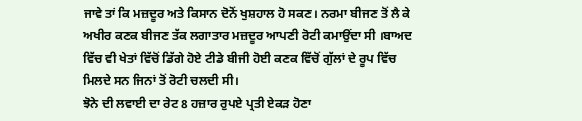ਜਾਵੇ ਤਾਂ ਕਿ ਮਜ਼ਦੂਰ ਅਤੇ ਕਿਸਾਨ ਦੋਨੋਂ ਖੁਸ਼ਹਾਲ ਹੋ ਸਕਣ। ਨਰਮਾ ਬੀਜਣ ਤੋਂ ਲੈ ਕੇ ਅਖੀਰ ਕਣਕ ਬੀਜਣ ਤੱਕ ਲਗਾਤਾਰ ਮਜ਼ਦੂਰ ਆਪਣੀ ਰੋਟੀ ਕਮਾਉਂਦਾ ਸੀ ।ਬਾਅਦ ਵਿੱਚ ਵੀ ਖੇਤਾਂ ਵਿੱਚੋਂ ਡਿੱਗੇ ਹੋਏ ਟੀਡੇ ਬੀਜੀ ਹੋਈ ਕਣਕ ਵਿੱਚੋਂ ਗੁੱਲਾਂ ਦੇ ਰੂਪ ਵਿੱਚ ਮਿਲਦੇ ਸਨ ਜਿਨਾਂ ਤੋਂ ਰੋਟੀ ਚਲਦੀ ਸੀ।
ਝੋਨੇ ਦੀ ਲਵਾਈ ਦਾ ਰੇਟ 8 ਹਜ਼ਾਰ ਰੁਪਏ ਪ੍ਰਤੀ ਏਕੜ ਹੋਣਾ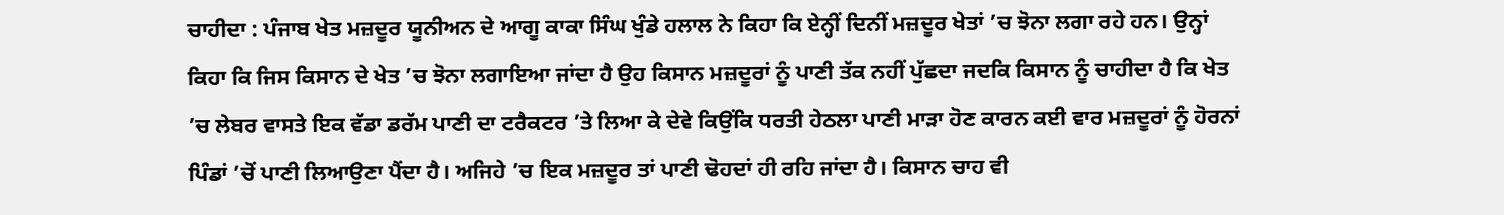ਚਾਹੀਦਾ : ਪੰਜਾਬ ਖੇਤ ਮਜ਼ਦੂਰ ਯੂਨੀਅਨ ਦੇ ਆਗੂ ਕਾਕਾ ਸਿੰਘ ਖੁੰਡੇ ਹਲਾਲ ਨੇ ਕਿਹਾ ਕਿ ਏਨ੍ਹੀਂ ਦਿਨੀਂ ਮਜ਼ਦੂਰ ਖੇਤਾਂ ’ਚ ਝੋਨਾ ਲਗਾ ਰਹੇ ਹਨ। ਉਨ੍ਹਾਂ ਕਿਹਾ ਕਿ ਜਿਸ ਕਿਸਾਨ ਦੇ ਖੇਤ ’ਚ ਝੋਨਾ ਲਗਾਇਆ ਜਾਂਦਾ ਹੈ ਉਹ ਕਿਸਾਨ ਮਜ਼ਦੂਰਾਂ ਨੂੰ ਪਾਣੀ ਤੱਕ ਨਹੀਂ ਪੁੱਛਦਾ ਜਦਕਿ ਕਿਸਾਨ ਨੂੰ ਚਾਹੀਦਾ ਹੈ ਕਿ ਖੇਤ ’ਚ ਲੇਬਰ ਵਾਸਤੇ ਇਕ ਵੱਡਾ ਡਰੱਮ ਪਾਣੀ ਦਾ ਟਰੈਕਟਰ ’ਤੇ ਲਿਆ ਕੇ ਦੇਵੇ ਕਿਉਂਕਿ ਧਰਤੀ ਹੇਠਲਾ ਪਾਣੀ ਮਾੜਾ ਹੋਣ ਕਾਰਨ ਕਈ ਵਾਰ ਮਜ਼ਦੂਰਾਂ ਨੂੰ ਹੋਰਨਾਂ ਪਿੰਡਾਂ ’ਚੋਂ ਪਾਣੀ ਲਿਆਉਣਾ ਪੈਂਦਾ ਹੈ। ਅਜਿਹੇ ’ਚ ਇਕ ਮਜ਼ਦੂਰ ਤਾਂ ਪਾਣੀ ਢੋਹਦਾਂ ਹੀ ਰਹਿ ਜਾਂਦਾ ਹੈ। ਕਿਸਾਨ ਚਾਹ ਵੀ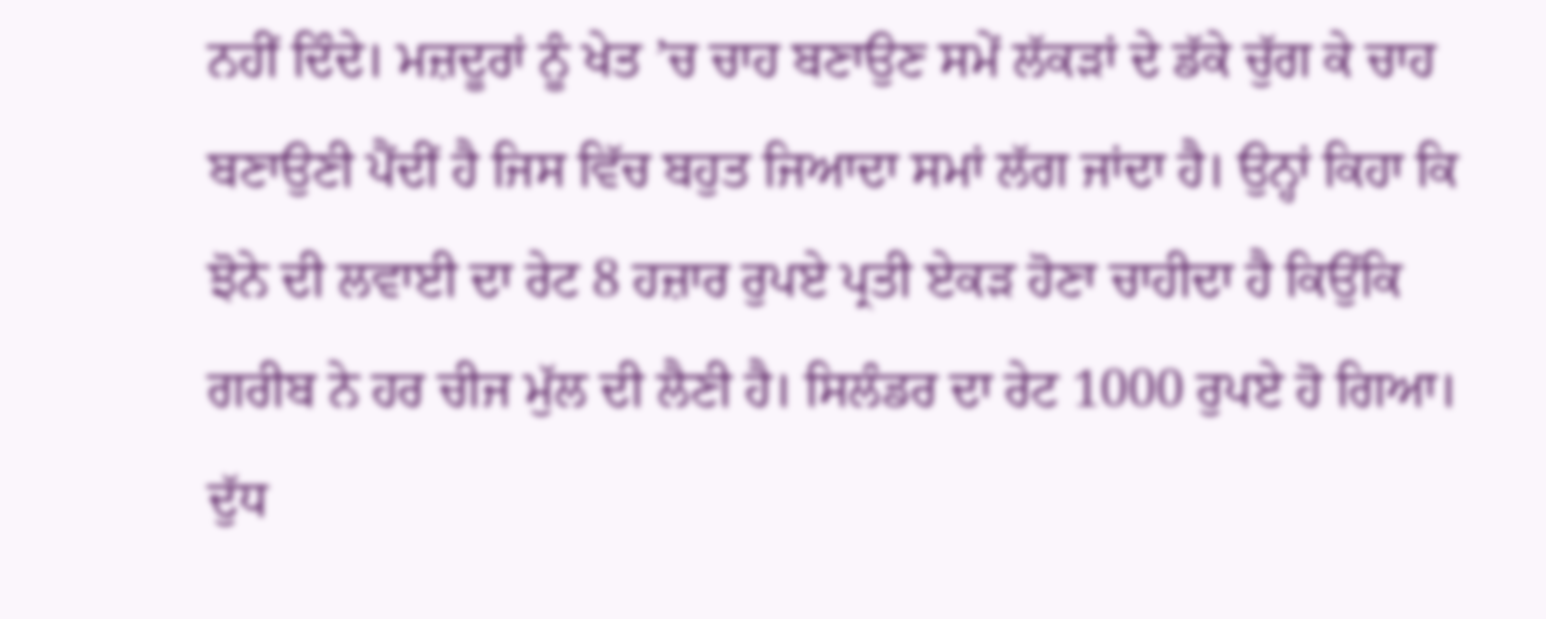ਨਹੀਂ ਦਿੰਦੇ। ਮਜ਼ਦੂਰਾਂ ਨੂੰ ਖੇਤ ’ਚ ਚਾਹ ਬਣਾਉਣ ਸਮੇਂ ਲੱਕੜਾਂ ਦੇ ਡੱਕੇ ਚੁੱਗ ਕੇ ਚਾਹ ਬਣਾਉਣੀ ਪੈਂਦੀਂ ਹੈ ਜਿਸ ਵਿੱਚ ਬਹੁਤ ਜਿਆਦਾ ਸਮਾਂ ਲੱਗ ਜਾਂਦਾ ਹੈ। ਉਨ੍ਹਾਂ ਕਿਹਾ ਕਿ ਝੋਨੇ ਦੀ ਲਵਾਈ ਦਾ ਰੇਟ 8 ਹਜ਼ਾਰ ਰੁਪਏ ਪ੍ਰਤੀ ਏਕੜ ਹੋਣਾ ਚਾਹੀਦਾ ਹੈ ਕਿਉਂਕਿ ਗਰੀਬ ਨੇ ਹਰ ਚੀਜ ਮੁੱਲ ਦੀ ਲੈਣੀ ਹੈ। ਸਿਲੰਡਰ ਦਾ ਰੇਟ 1000 ਰੁਪਏ ਹੋ ਗਿਆ। ਦੁੱਧ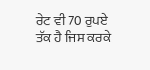ਰੇਟ ਵੀ 70 ਰੁਪਏ ਤੱਕ ਹੈ ਜਿਸ ਕਰਕੇ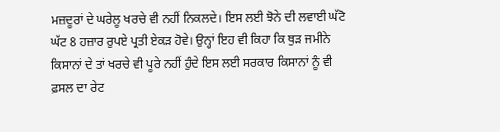ਮਜ਼ਦੂਰਾਂ ਦੇ ਘਰੇਲੂ ਖਰਚੇ ਵੀ ਨਹੀਂ ਨਿਕਲਦੇ। ਇਸ ਲਈ ਝੋਨੇ ਦੀ ਲਵਾਈ ਘੱਟੋ ਘੱਟ 8 ਹਜ਼ਾਰ ਰੁਪਏ ਪ੍ਰਤੀ ਏਕੜ ਹੋਵੇ। ਉਨ੍ਹਾਂ ਇਹ ਵੀ ਕਿਹਾ ਕਿ ਥੁੜ ਜਮੀਨੇ ਕਿਸਾਨਾਂ ਦੇ ਤਾਂ ਖਰਚੇ ਵੀ ਪੂਰੇ ਨਹੀਂ ਹੁੰਦੇ ਇਸ ਲਈ ਸਰਕਾਰ ਕਿਸਾਨਾਂ ਨੂੰ ਵੀ ਫ਼ਸਲ ਦਾ ਰੇਟ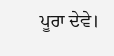ਪੂਰਾ ਦੇਵੇ।